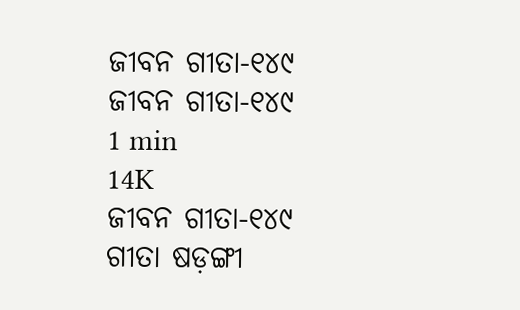ଜୀବନ ଗୀତା-୧୪୯
ଜୀବନ ଗୀତା-୧୪୯
1 min
14K
ଜୀବନ ଗୀତା-୧୪୯
ଗୀତା ଷଡ଼ଙ୍ଗୀ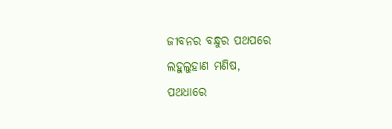ଜୀବନର ବନ୍ଧୁର ପଥପରେ
ଲହୁଲୁହାଣ ମଣିଷ,
ପଥଧାରେ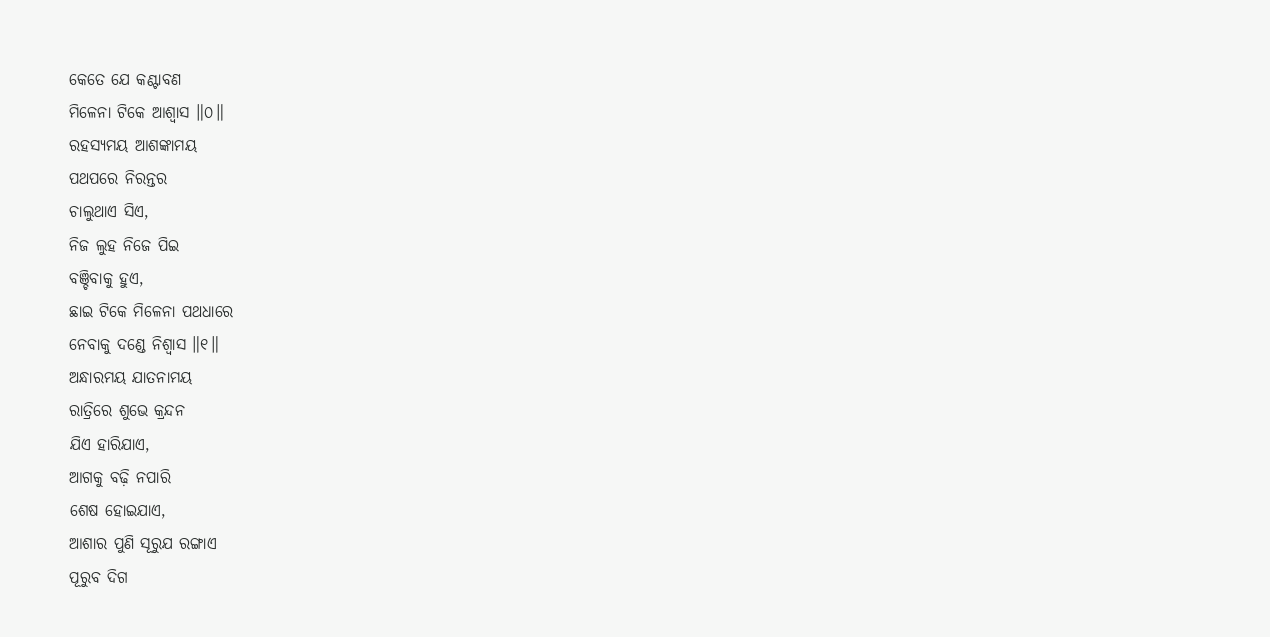କେତେ ଯେ କଣ୍ଟାବଣ
ମିଳେନା ଟିକେ ଆଶ୍ୱାସ ॥୦॥
ରହସ୍ୟମୟ ଆଶଙ୍କାମୟ
ପଥପରେ ନିରନ୍ତର
ଚାଲୁଥାଏ ସିଏ,
ନିଜ ଲୁହ ନିଜେ ପିଇ
ବଞ୍ଚିବାକୁ ହୁଏ,
ଛାଇ ଟିକେ ମିଳେନା ପଥଧାରେ
ନେବାକୁ ଦଣ୍ଡେ ନିଶ୍ୱାସ ॥୧॥
ଅନ୍ଧାରମୟ ଯାତନାମୟ
ରାତ୍ରିରେ ଶୁଭେ କ୍ରନ୍ଦନ
ଯିଏ ହାରିଯାଏ,
ଆଗକୁ ବଢ଼ି ନପାରି
ଶେଷ ହୋଇଯାଏ,
ଆଶାର ପୁଣି ସୂରୁଯ ରଙ୍ଗାଏ
ପୂରୁବ ଦିଗ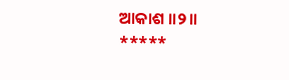ଆକାଶ ॥୨॥
*****